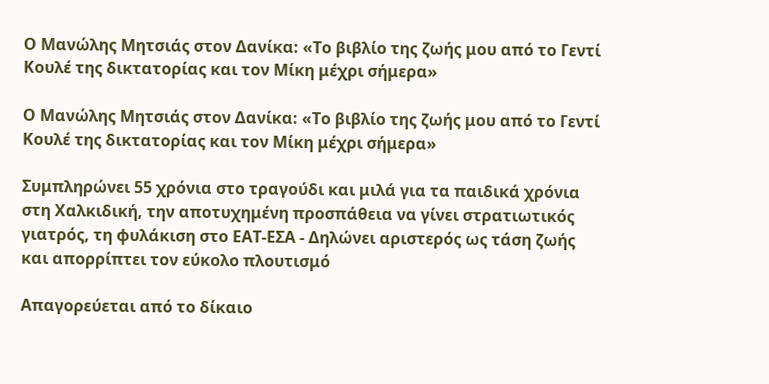Ο Μανώλης Μητσιάς στον Δανίκα: «Το βιβλίο της ζωής μου από το Γεντί Κουλέ της δικτατορίας και τον Μίκη μέχρι σήμερα»

Ο Μανώλης Μητσιάς στον Δανίκα: «Το βιβλίο της ζωής μου από το Γεντί Κουλέ της δικτατορίας και τον Μίκη μέχρι σήμερα»

Συμπληρώνει 55 χρόνια στο τραγούδι και μιλά για τα παιδικά χρόνια στη Χαλκιδική, την αποτυχημένη προσπάθεια να γίνει στρατιωτικός γιατρός, τη φυλάκιση στο ΕΑΤ-ΕΣΑ - Δηλώνει αριστερός ως τάση ζωής και απορρίπτει τον εύκολο πλουτισμό

Απαγορεύεται από το δίκαιο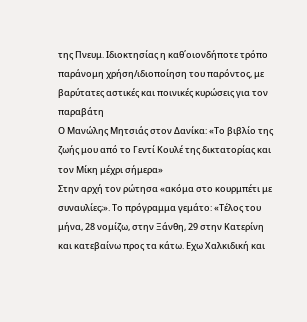της Πνευμ. Ιδιοκτησίας η καθ΄οιονδήποτε τρόπο παράνομη χρήση/ιδιοποίηση του παρόντος, με βαρύτατες αστικές και ποινικές κυρώσεις για τον παραβάτη
Ο Μανώλης Μητσιάς στον Δανίκα: «Το βιβλίο της ζωής μου από το Γεντί Κουλέ της δικτατορίας και τον Μίκη μέχρι σήμερα»
Στην αρχή τον ρώτησα «ακόμα στο κουρμπέτι με συναυλίες;». Το πρόγραμμα γεμάτο: «Τέλος του μήνα, 28 νομίζω, στην Ξάνθη, 29 στην Κατερίνη και κατεβαίνω προς τα κάτω. Εχω Χαλκιδική και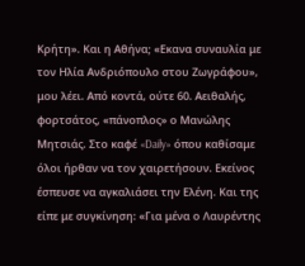Κρήτη». Και η Αθήνα; «Εκανα συναυλία με τον Ηλία Ανδριόπουλο στου Ζωγράφου», μου λέει. Από κοντά, ούτε 60. Αειθαλής, φορτσάτος, «πάνοπλος» ο Μανώλης Μητσιάς. Στο καφέ «Daily» όπου καθίσαμε όλοι ήρθαν να τον χαιρετήσουν. Εκείνος έσπευσε να αγκαλιάσει την Ελένη. Και της είπε με συγκίνηση: «Για μένα ο Λαυρέντης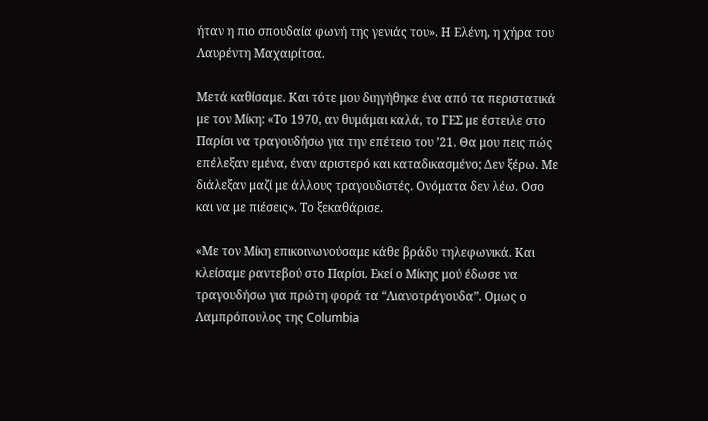ήταν η πιο σπουδαία φωνή της γενιάς του». Η Ελένη, η χήρα του Λαυρέντη Μαχαιρίτσα.

Μετά καθίσαμε. Και τότε μου διηγήθηκε ένα από τα περιστατικά με τον Μίκη: «Το 1970, αν θυμάμαι καλά, το ΓΕΣ με έστειλε στο Παρίσι να τραγουδήσω για την επέτειο του ’21. Θα μου πεις πώς επέλεξαν εμένα, έναν αριστερό και καταδικασμένο; Δεν ξέρω. Με διάλεξαν μαζί με άλλους τραγουδιστές. Ονόματα δεν λέω. Οσο και να με πιέσεις». Το ξεκαθάρισε.

«Με τον Μίκη επικοινωνούσαμε κάθε βράδυ τηλεφωνικά. Και κλείσαμε ραντεβού στο Παρίσι. Εκεί ο Μίκης μού έδωσε να τραγουδήσω για πρώτη φορά τα “Λιανοτράγουδα”. Ομως ο Λαμπρόπουλος της Columbia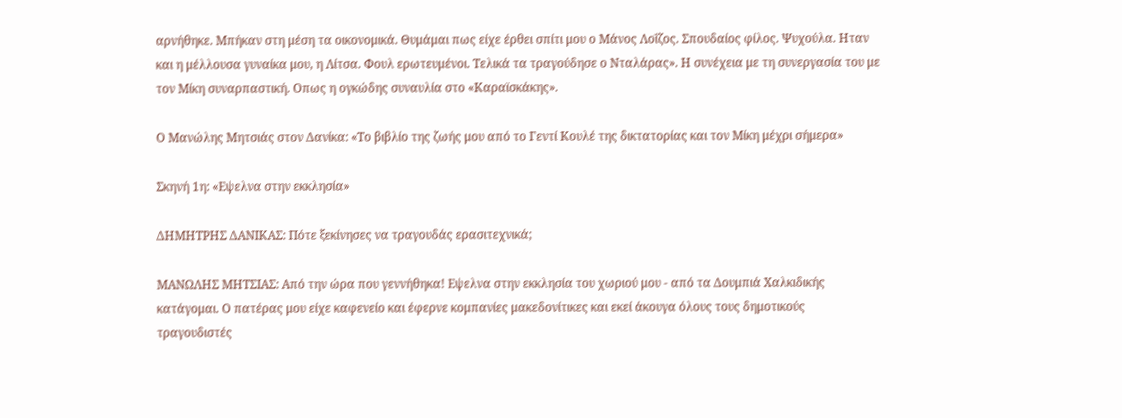αρνήθηκε. Μπήκαν στη μέση τα οικονομικά. Θυμάμαι πως είχε έρθει σπίτι μου ο Μάνος Λοΐζος. Σπουδαίος φίλος. Ψυχούλα. Ηταν και η μέλλουσα γυναίκα μου, η Λίτσα. Φουλ ερωτευμένοι. Τελικά τα τραγούδησε ο Νταλάρας». Η συνέχεια με τη συνεργασία του με τον Μίκη συναρπαστική. Οπως η ογκώδης συναυλία στο «Καραϊσκάκης».

Ο Μανώλης Μητσιάς στον Δανίκα: «Το βιβλίο της ζωής μου από το Γεντί Κουλέ της δικτατορίας και τον Μίκη μέχρι σήμερα»

Σκηνή 1η: «Εψελνα στην εκκλησία»

ΔΗΜΗΤΡΗΣ ΔΑΝΙΚΑΣ: Πότε ξεκίνησες να τραγουδάς ερασιτεχνικά;

ΜΑΝΩΛΗΣ ΜΗΤΣΙΑΣ: Από την ώρα που γεννήθηκα! Εψελνα στην εκκλησία του χωριού μου - από τα Δουμπιά Χαλκιδικής κατάγομαι. Ο πατέρας μου είχε καφενείο και έφερνε κομπανίες μακεδονίτικες και εκεί άκουγα όλους τους δημοτικούς τραγουδιστές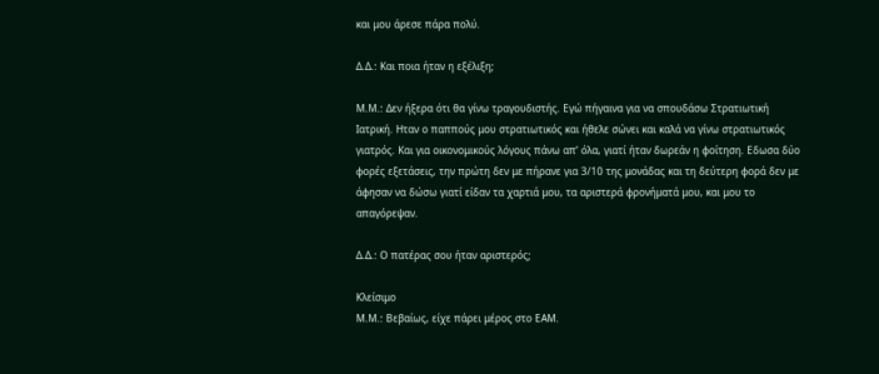και μου άρεσε πάρα πολύ.

Δ.Δ.: Και ποια ήταν η εξέλιξη;

Μ.Μ.: Δεν ήξερα ότι θα γίνω τραγουδιστής. Εγώ πήγαινα για να σπουδάσω Στρατιωτική Ιατρική. Ηταν ο παππούς μου στρατιωτικός και ήθελε σώνει και καλά να γίνω στρατιωτικός γιατρός. Και για οικονομικούς λόγους πάνω απ’ όλα, γιατί ήταν δωρεάν η φοίτηση. Εδωσα δύο φορές εξετάσεις, την πρώτη δεν με πήρανε για 3/10 της μονάδας και τη δεύτερη φορά δεν με άφησαν να δώσω γιατί είδαν τα χαρτιά μου, τα αριστερά φρονήματά μου, και μου το απαγόρεψαν.

Δ.Δ.: Ο πατέρας σου ήταν αριστερός;

Κλείσιμο
Μ.Μ.: Βεβαίως, είχε πάρει μέρος στο ΕΑΜ.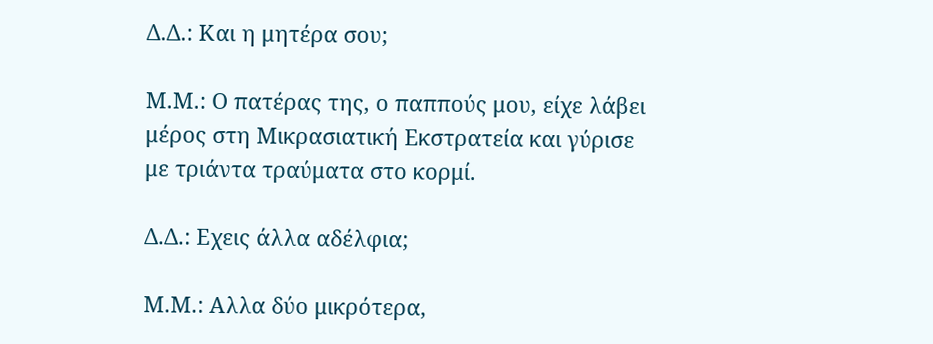Δ.Δ.: Και η μητέρα σου;

Μ.Μ.: Ο πατέρας της, ο παππούς μου, είχε λάβει μέρος στη Μικρασιατική Εκστρατεία και γύρισε με τριάντα τραύματα στο κορμί.

Δ.Δ.: Εχεις άλλα αδέλφια;

Μ.Μ.: Αλλα δύο μικρότερα,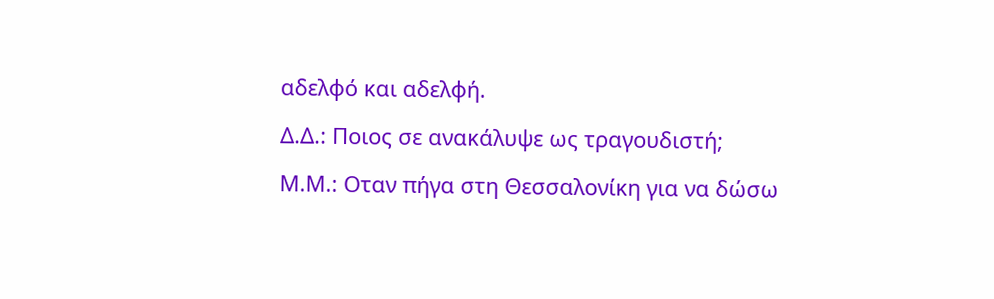αδελφό και αδελφή.

Δ.Δ.: Ποιος σε ανακάλυψε ως τραγουδιστή;

Μ.Μ.: Οταν πήγα στη Θεσσαλονίκη για να δώσω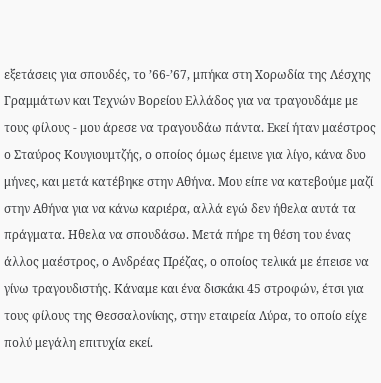εξετάσεις για σπουδές, το ’66-’67, μπήκα στη Χορωδία της Λέσχης Γραμμάτων και Τεχνών Βορείου Ελλάδος για να τραγουδάμε με τους φίλους - μου άρεσε να τραγουδάω πάντα. Εκεί ήταν μαέστρος ο Σταύρος Κουγιουμτζής, ο οποίος όμως έμεινε για λίγο, κάνα δυο μήνες, και μετά κατέβηκε στην Αθήνα. Μου είπε να κατεβούμε μαζί στην Αθήνα για να κάνω καριέρα, αλλά εγώ δεν ήθελα αυτά τα πράγματα. Ηθελα να σπουδάσω. Μετά πήρε τη θέση του ένας άλλος μαέστρος, ο Ανδρέας Πρέζας, ο οποίος τελικά με έπεισε να γίνω τραγουδιστής. Κάναμε και ένα δισκάκι 45 στροφών, έτσι για τους φίλους της Θεσσαλονίκης, στην εταιρεία Λύρα, το οποίο είχε πολύ μεγάλη επιτυχία εκεί.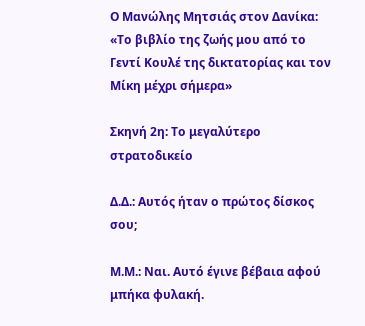Ο Μανώλης Μητσιάς στον Δανίκα: «Το βιβλίο της ζωής μου από το Γεντί Κουλέ της δικτατορίας και τον Μίκη μέχρι σήμερα»

Σκηνή 2η: Το μεγαλύτερο στρατοδικείο

Δ.Δ.: Αυτός ήταν ο πρώτος δίσκος σου;

Μ.Μ.: Ναι. Αυτό έγινε βέβαια αφού μπήκα φυλακή.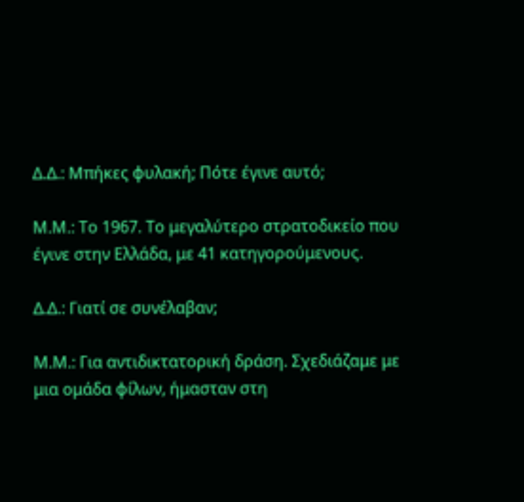Δ.Δ.: Μπήκες φυλακή; Πότε έγινε αυτό;

Μ.Μ.: Το 1967. Το μεγαλύτερο στρατοδικείο που έγινε στην Ελλάδα, με 41 κατηγορούμενους.

Δ.Δ.: Γιατί σε συνέλαβαν;

Μ.Μ.: Για αντιδικτατορική δράση. Σχεδιάζαμε με μια ομάδα φίλων, ήμασταν στη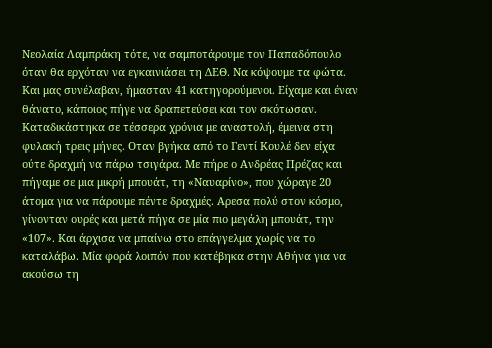Νεολαία Λαμπράκη τότε, να σαμποτάρουμε τον Παπαδόπουλο όταν θα ερχόταν να εγκαινιάσει τη ΔΕΘ. Να κόψουμε τα φώτα. Και μας συνέλαβαν, ήμασταν 41 κατηγορούμενοι. Είχαμε και έναν θάνατο, κάποιος πήγε να δραπετεύσει και τον σκότωσαν. Καταδικάστηκα σε τέσσερα χρόνια με αναστολή, έμεινα στη φυλακή τρεις μήνες. Οταν βγήκα από το Γεντί Κουλέ δεν είχα ούτε δραχμή να πάρω τσιγάρα. Με πήρε ο Ανδρέας Πρέζας και πήγαμε σε μια μικρή μπουάτ, τη «Ναυαρίνο», που χώραγε 20 άτομα για να πάρουμε πέντε δραχμές. Αρεσα πολύ στον κόσμο, γίνονταν ουρές και μετά πήγα σε μία πιο μεγάλη μπουάτ, την «107». Και άρχισα να μπαίνω στο επάγγελμα χωρίς να το καταλάβω. Μία φορά λοιπόν που κατέβηκα στην Αθήνα για να ακούσω τη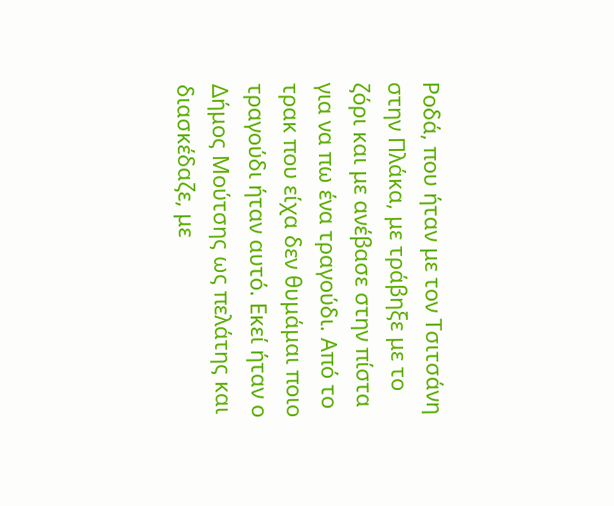Ροδά, που ήταν με τον Τσιτσάνη στην Πλάκα, με τράβηξε με το ζόρι και με ανέβασε στην πίστα για να πω ένα τραγούδι. Από το τρακ που είχα δεν θυμάμαι ποιο τραγούδι ήταν αυτό. Εκεί ήταν ο Δήμος Μούτσης ως πελάτης και διασκέδαζε, με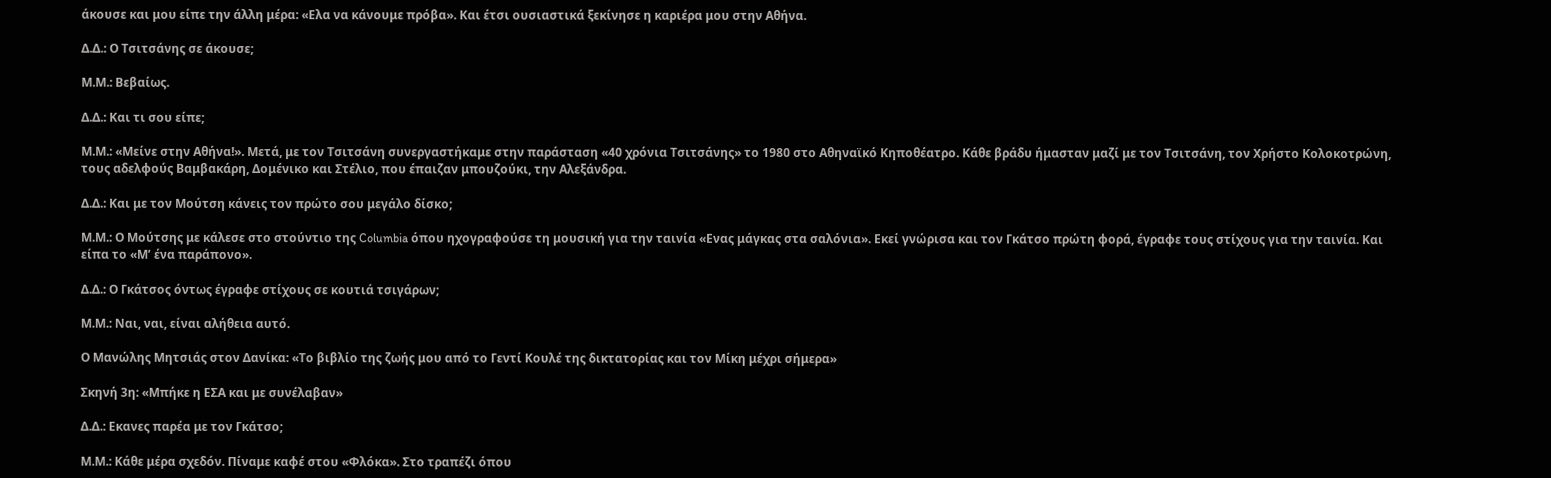άκουσε και μου είπε την άλλη μέρα: «Ελα να κάνουμε πρόβα». Και έτσι ουσιαστικά ξεκίνησε η καριέρα μου στην Αθήνα.

Δ.Δ.: Ο Τσιτσάνης σε άκουσε;

Μ.Μ.: Βεβαίως.

Δ.Δ.: Και τι σου είπε;

Μ.Μ.: «Μείνε στην Αθήνα!». Μετά, με τον Τσιτσάνη συνεργαστήκαμε στην παράσταση «40 χρόνια Τσιτσάνης» το 1980 στο Αθηναϊκό Κηποθέατρο. Κάθε βράδυ ήμασταν μαζί με τον Τσιτσάνη, τον Χρήστο Κολοκοτρώνη, τους αδελφούς Βαμβακάρη, Δομένικο και Στέλιο, που έπαιζαν μπουζούκι, την Αλεξάνδρα.

Δ.Δ.: Και με τον Μούτση κάνεις τον πρώτο σου μεγάλο δίσκο;

Μ.Μ.: Ο Μούτσης με κάλεσε στο στούντιο της Columbia όπου ηχογραφούσε τη μουσική για την ταινία «Ενας μάγκας στα σαλόνια». Εκεί γνώρισα και τον Γκάτσο πρώτη φορά, έγραφε τους στίχους για την ταινία. Και είπα το «Μ’ ένα παράπονο».

Δ.Δ.: Ο Γκάτσος όντως έγραφε στίχους σε κουτιά τσιγάρων;

Μ.Μ.: Ναι, ναι, είναι αλήθεια αυτό.

Ο Μανώλης Μητσιάς στον Δανίκα: «Το βιβλίο της ζωής μου από το Γεντί Κουλέ της δικτατορίας και τον Μίκη μέχρι σήμερα»

Σκηνή 3η: «Μπήκε η ΕΣΑ και με συνέλαβαν»

Δ.Δ.: Εκανες παρέα με τον Γκάτσο;

Μ.Μ.: Κάθε μέρα σχεδόν. Πίναμε καφέ στου «Φλόκα». Στο τραπέζι όπου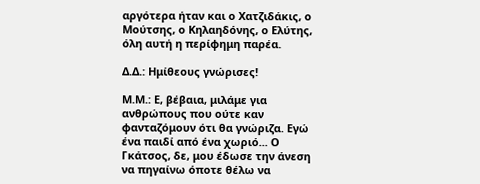αργότερα ήταν και ο Χατζιδάκις, ο Μούτσης, ο Κηλαηδόνης, ο Ελύτης, όλη αυτή η περίφημη παρέα.

Δ.Δ.: Ημίθεους γνώρισες!

Μ.Μ.: Ε, βέβαια, μιλάμε για ανθρώπους που ούτε καν φανταζόμουν ότι θα γνώριζα. Εγώ ένα παιδί από ένα χωριό... Ο Γκάτσος, δε, μου έδωσε την άνεση να πηγαίνω όποτε θέλω να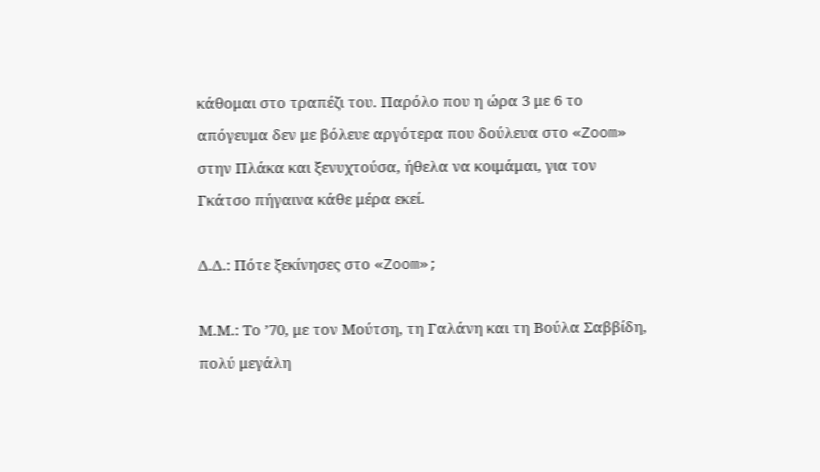κάθομαι στο τραπέζι του. Παρόλο που η ώρα 3 με 6 το απόγευμα δεν με βόλευε αργότερα που δούλευα στο «Zoom» στην Πλάκα και ξενυχτούσα, ήθελα να κοιμάμαι, για τον Γκάτσο πήγαινα κάθε μέρα εκεί.

Δ.Δ.: Πότε ξεκίνησες στο «Zoom»;

Μ.Μ.: Το ’70, με τον Μούτση, τη Γαλάνη και τη Βούλα Σαββίδη, πολύ μεγάλη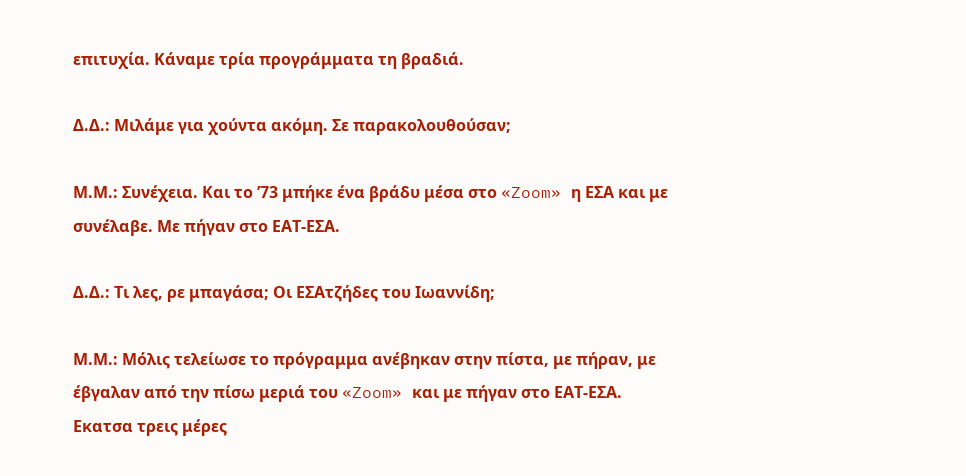επιτυχία. Κάναμε τρία προγράμματα τη βραδιά.

Δ.Δ.: Μιλάμε για χούντα ακόμη. Σε παρακολουθούσαν;

Μ.Μ.: Συνέχεια. Και το ’73 μπήκε ένα βράδυ μέσα στο «Zoom» η ΕΣΑ και με συνέλαβε. Με πήγαν στο ΕΑΤ-ΕΣΑ.

Δ.Δ.: Τι λες, ρε μπαγάσα; Οι ΕΣΑτζήδες του Ιωαννίδη;

Μ.Μ.: Μόλις τελείωσε το πρόγραμμα ανέβηκαν στην πίστα, με πήραν, με έβγαλαν από την πίσω μεριά του «Zoom» και με πήγαν στο ΕΑΤ-ΕΣΑ. Εκατσα τρεις μέρες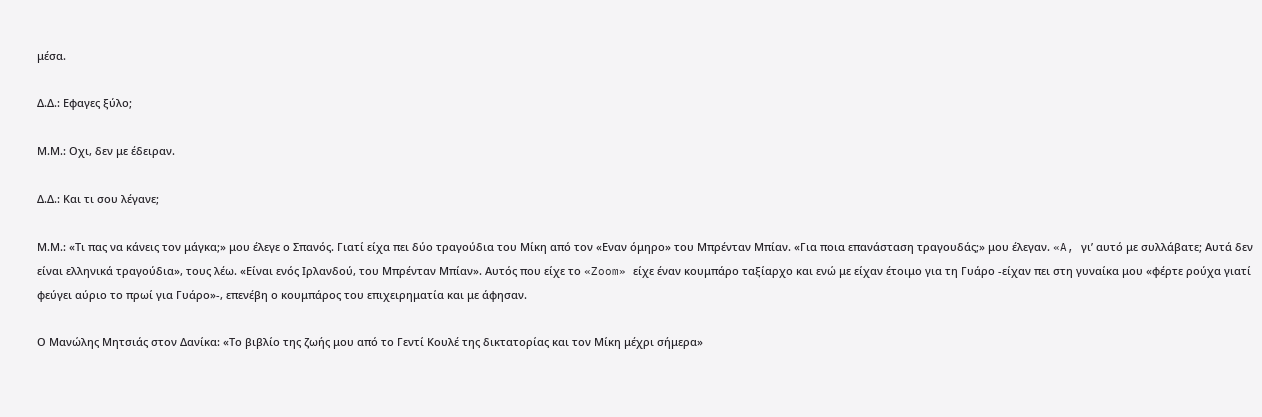μέσα.

Δ.Δ.: Εφαγες ξύλο;

Μ.Μ.: Οχι, δεν με έδειραν.

Δ.Δ.: Και τι σου λέγανε;

Μ.Μ.: «Τι πας να κάνεις τον μάγκα;» μου έλεγε ο Σπανός. Γιατί είχα πει δύο τραγούδια του Μίκη από τον «Εναν όμηρο» του Μπρένταν Μπίαν. «Για ποια επανάσταση τραγουδάς;» μου έλεγαν. «A, γι’ αυτό με συλλάβατε; Αυτά δεν είναι ελληνικά τραγούδια», τους λέω. «Είναι ενός Ιρλανδού, του Μπρένταν Μπίαν». Αυτός που είχε το «Zoom» είχε έναν κουμπάρο ταξίαρχο και ενώ με είχαν έτοιμο για τη Γυάρο -είχαν πει στη γυναίκα μου «φέρτε ρούχα γιατί φεύγει αύριο το πρωί για Γυάρο»-, επενέβη ο κουμπάρος του επιχειρηματία και με άφησαν.

Ο Μανώλης Μητσιάς στον Δανίκα: «Το βιβλίο της ζωής μου από το Γεντί Κουλέ της δικτατορίας και τον Μίκη μέχρι σήμερα»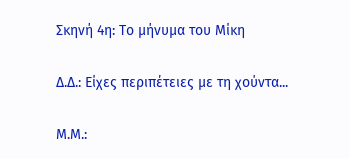Σκηνή 4η: Το μήνυμα του Μίκη

Δ.Δ.: Είχες περιπέτειες με τη χούντα...

Μ.Μ.: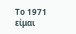Το 1971 είμαι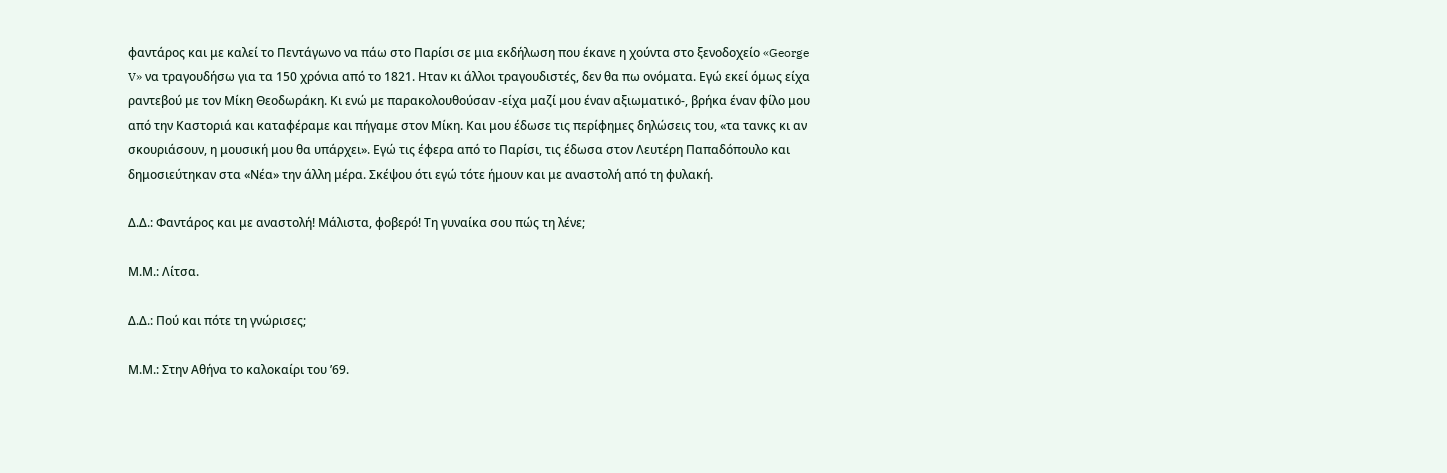φαντάρος και με καλεί το Πεντάγωνο να πάω στο Παρίσι σε μια εκδήλωση που έκανε η χούντα στο ξενοδοχείο «George V» να τραγουδήσω για τα 150 χρόνια από το 1821. Ηταν κι άλλοι τραγουδιστές, δεν θα πω ονόματα. Εγώ εκεί όμως είχα ραντεβού με τον Μίκη Θεοδωράκη. Κι ενώ με παρακολουθούσαν -είχα μαζί μου έναν αξιωματικό-, βρήκα έναν φίλο μου από την Καστοριά και καταφέραμε και πήγαμε στον Μίκη. Και μου έδωσε τις περίφημες δηλώσεις του, «τα τανκς κι αν σκουριάσουν, η μουσική μου θα υπάρχει». Εγώ τις έφερα από το Παρίσι, τις έδωσα στον Λευτέρη Παπαδόπουλο και δημοσιεύτηκαν στα «Νέα» την άλλη μέρα. Σκέψου ότι εγώ τότε ήμουν και με αναστολή από τη φυλακή.

Δ.Δ.: Φαντάρος και με αναστολή! Μάλιστα, φοβερό! Τη γυναίκα σου πώς τη λένε;

Μ.Μ.: Λίτσα.

Δ.Δ.: Πού και πότε τη γνώρισες;

Μ.Μ.: Στην Αθήνα το καλοκαίρι του ’69.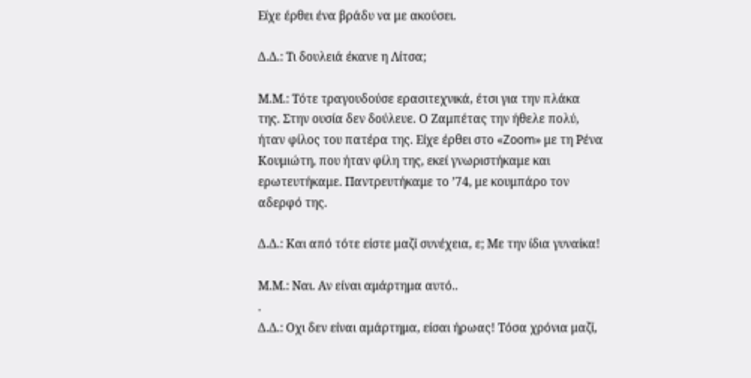Είχε έρθει ένα βράδυ να με ακούσει.

Δ.Δ.: Τι δουλειά έκανε η Λίτσα;

Μ.Μ.: Τότε τραγουδούσε ερασιτεχνικά, έτσι για την πλάκα της. Στην ουσία δεν δούλευε. Ο Ζαμπέτας την ήθελε πολύ, ήταν φίλος του πατέρα της. Είχε έρθει στο «Zoom» με τη Ρένα Κουμιώτη, που ήταν φίλη της, εκεί γνωριστήκαμε και ερωτευτήκαμε. Παντρευτήκαμε το ’74, με κουμπάρο τον αδερφό της.

Δ.Δ.: Και από τότε είστε μαζί συνέχεια, ε; Με την ίδια γυναίκα!

Μ.Μ.: Ναι. Αν είναι αμάρτημα αυτό..
.
Δ.Δ.: Οχι δεν είναι αμάρτημα, είσαι ήρωας! Τόσα χρόνια μαζί,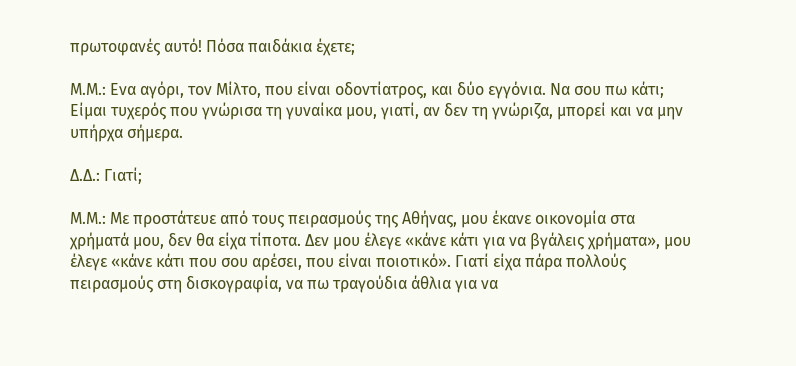πρωτοφανές αυτό! Πόσα παιδάκια έχετε;

Μ.Μ.: Ενα αγόρι, τον Μίλτο, που είναι οδοντίατρος, και δύο εγγόνια. Να σου πω κάτι; Είμαι τυχερός που γνώρισα τη γυναίκα μου, γιατί, αν δεν τη γνώριζα, μπορεί και να μην υπήρχα σήμερα.

Δ.Δ.: Γιατί;

Μ.Μ.: Με προστάτευε από τους πειρασμούς της Αθήνας, μου έκανε οικονομία στα χρήματά μου, δεν θα είχα τίποτα. Δεν μου έλεγε «κάνε κάτι για να βγάλεις χρήματα», μου έλεγε «κάνε κάτι που σου αρέσει, που είναι ποιοτικό». Γιατί είχα πάρα πολλούς πειρασμούς στη δισκογραφία, να πω τραγούδια άθλια για να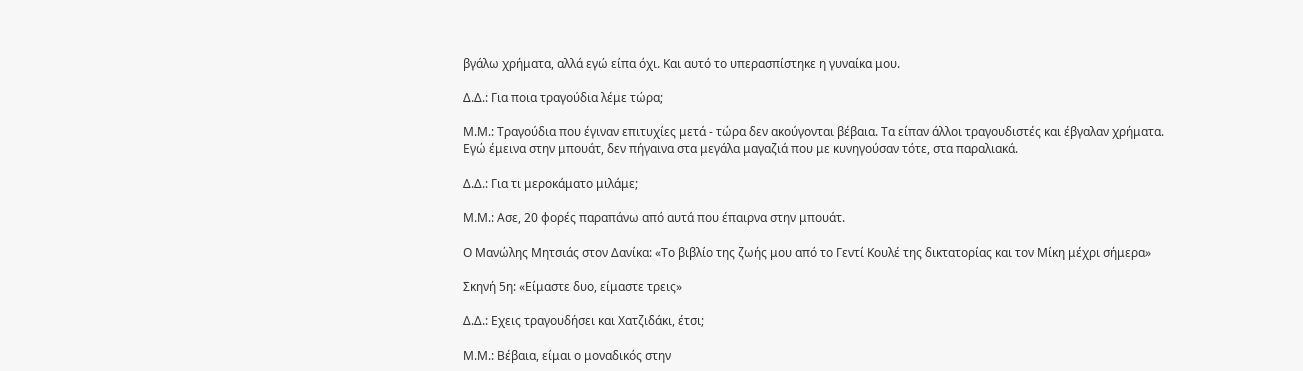βγάλω χρήματα, αλλά εγώ είπα όχι. Και αυτό το υπερασπίστηκε η γυναίκα μου.

Δ.Δ.: Για ποια τραγούδια λέμε τώρα;

Μ.Μ.: Τραγούδια που έγιναν επιτυχίες μετά - τώρα δεν ακούγονται βέβαια. Τα είπαν άλλοι τραγουδιστές και έβγαλαν χρήματα. Εγώ έμεινα στην μπουάτ, δεν πήγαινα στα μεγάλα μαγαζιά που με κυνηγούσαν τότε, στα παραλιακά.

Δ.Δ.: Για τι μεροκάματο μιλάμε;

Μ.Μ.: Ασε, 20 φορές παραπάνω από αυτά που έπαιρνα στην μπουάτ.

Ο Μανώλης Μητσιάς στον Δανίκα: «Το βιβλίο της ζωής μου από το Γεντί Κουλέ της δικτατορίας και τον Μίκη μέχρι σήμερα»

Σκηνή 5η: «Είμαστε δυο, είμαστε τρεις»

Δ.Δ.: Εχεις τραγουδήσει και Χατζιδάκι, έτσι;

Μ.Μ.: Βέβαια, είμαι ο μοναδικός στην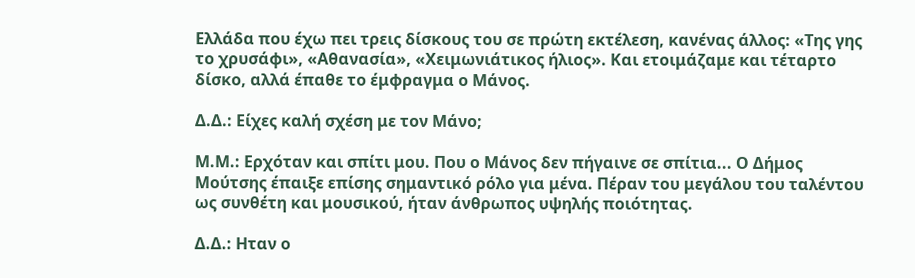Ελλάδα που έχω πει τρεις δίσκους του σε πρώτη εκτέλεση, κανένας άλλος: «Της γης το χρυσάφι», «Αθανασία», «Χειμωνιάτικος ήλιος». Και ετοιμάζαμε και τέταρτο δίσκο, αλλά έπαθε το έμφραγμα ο Μάνος.

Δ.Δ.: Είχες καλή σχέση με τον Μάνο;

Μ.Μ.: Ερχόταν και σπίτι μου. Που ο Μάνος δεν πήγαινε σε σπίτια... Ο Δήμος Μούτσης έπαιξε επίσης σημαντικό ρόλο για μένα. Πέραν του μεγάλου του ταλέντου ως συνθέτη και μουσικού, ήταν άνθρωπος υψηλής ποιότητας.

Δ.Δ.: Ηταν ο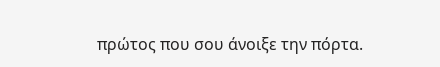πρώτος που σου άνοιξε την πόρτα.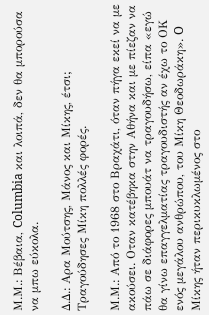Μ.Μ.: Βέβαια, Columbia και λοιπά, δεν θα μπορούσα να μπω εύκολα.

Δ.Δ.: Αρα Μούτσης, Μάνος και Μίκης, έτσι; Τραγούδησες Μίκη πολλές φορές.

Μ.Μ.: Από το 1968 στο Βραχάτι, όταν πήγα εκεί να με ακούσει. Οταν κατέβηκα στην Αθήνα και με πίεζαν να πάω σε διάφορες μπουάτ να τραγουδήσω, είπα «εγώ θα γίνω επαγγελματίας τραγουδιστής αν έχω το ΟΚ ενός μεγάλου ανθρώπου, του Μίκη Θεοδωράκη». O Μίκης ήταν περικυκλωμένος στο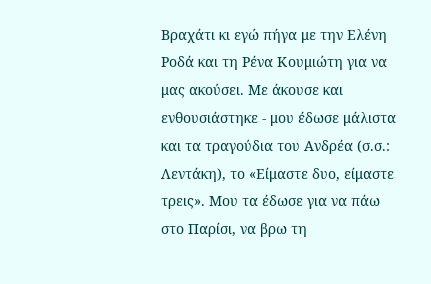Βραχάτι κι εγώ πήγα με την Ελένη Ροδά και τη Ρένα Κουμιώτη για να μας ακούσει. Με άκουσε και ενθουσιάστηκε - μου έδωσε μάλιστα και τα τραγούδια του Ανδρέα (σ.σ.: Λεντάκη), το «Είμαστε δυο, είμαστε τρεις». Μου τα έδωσε για να πάω στο Παρίσι, να βρω τη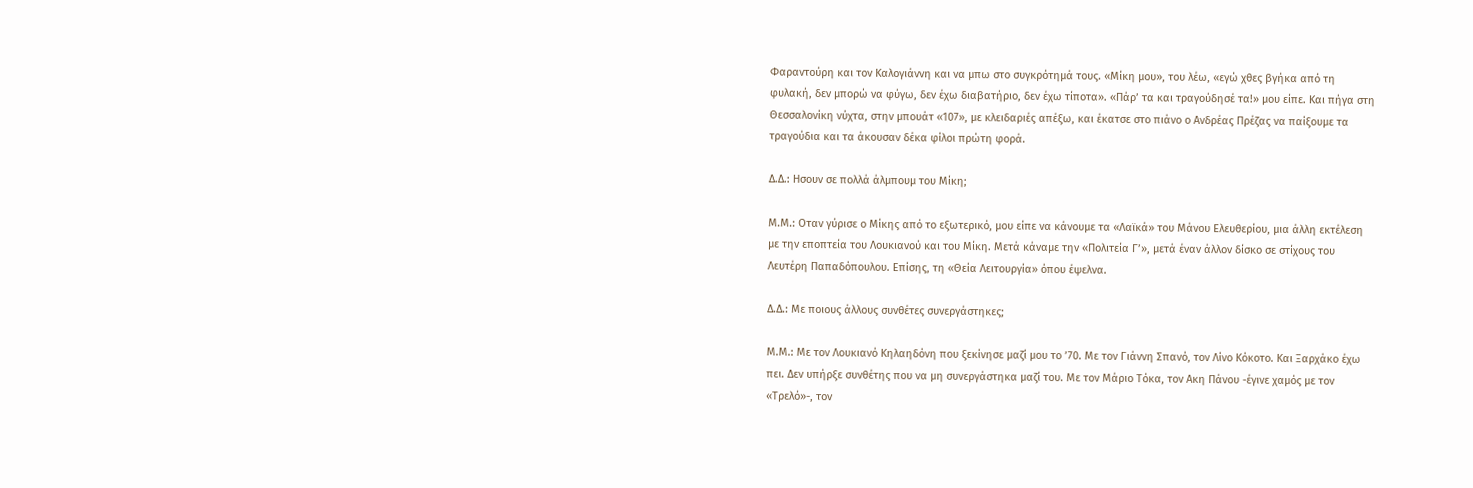Φαραντούρη και τον Καλογιάννη και να μπω στο συγκρότημά τους. «Μίκη μου», του λέω, «εγώ χθες βγήκα από τη φυλακή, δεν μπορώ να φύγω, δεν έχω διαβατήριο, δεν έχω τίποτα». «Πάρ’ τα και τραγούδησέ τα!» μου είπε. Και πήγα στη Θεσσαλονίκη νύχτα, στην μπουάτ «107», με κλειδαριές απέξω, και έκατσε στο πιάνο ο Ανδρέας Πρέζας να παίξουμε τα τραγούδια και τα άκουσαν δέκα φίλοι πρώτη φορά.

Δ.Δ.: Ησουν σε πολλά άλμπουμ του Μίκη;

Μ.Μ.: Οταν γύρισε ο Μίκης από το εξωτερικό, μου είπε να κάνουμε τα «Λαϊκά» του Μάνου Ελευθερίου, μια άλλη εκτέλεση με την εποπτεία του Λουκιανού και του Μίκη. Μετά κάναμε την «Πολιτεία Γ’», μετά έναν άλλον δίσκο σε στίχους του Λευτέρη Παπαδόπουλου. Επίσης, τη «Θεία Λειτουργία» όπου έψελνα.

Δ.Δ.: Με ποιους άλλους συνθέτες συνεργάστηκες;

Μ.Μ.: Με τον Λουκιανό Κηλαηδόνη που ξεκίνησε μαζί μου το ’70. Με τον Γιάννη Σπανό, τον Λίνο Κόκοτο. Και Ξαρχάκο έχω πει. Δεν υπήρξε συνθέτης που να μη συνεργάστηκα μαζί του. Με τον Μάριο Τόκα, τον Aκη Πάνου -έγινε χαμός με τον «Τρελό»-, τον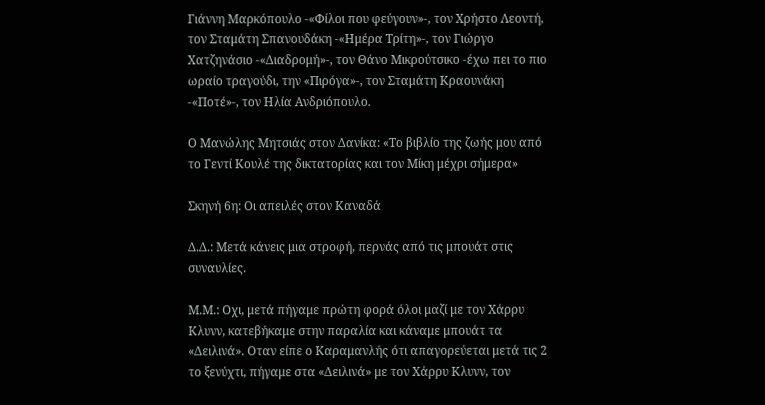Γιάννη Μαρκόπουλο -«Φίλοι που φεύγουν»-, τον Χρήστο Λεοντή, τον Σταμάτη Σπανουδάκη -«Ημέρα Τρίτη»-, τον Γιώργο Χατζηνάσιο -«Διαδρομή»-, τον Θάνο Μικρούτσικο -έχω πει το πιο ωραίο τραγούδι, την «Πιρόγα»-, τον Σταμάτη Κραουνάκη -«Ποτέ»-, τον Ηλία Ανδριόπουλο.

Ο Μανώλης Μητσιάς στον Δανίκα: «Το βιβλίο της ζωής μου από το Γεντί Κουλέ της δικτατορίας και τον Μίκη μέχρι σήμερα»

Σκηνή 6η: Οι απειλές στον Καναδά

Δ.Δ.: Μετά κάνεις μια στροφή, περνάς από τις μπουάτ στις συναυλίες.

Μ.Μ.: Οχι, μετά πήγαμε πρώτη φορά όλοι μαζί με τον Χάρρυ Κλυνν, κατεβήκαμε στην παραλία και κάναμε μπουάτ τα «Δειλινά». Οταν είπε ο Καραμανλής ότι απαγορεύεται μετά τις 2 το ξενύχτι, πήγαμε στα «Δειλινά» με τον Χάρρυ Κλυνν, τον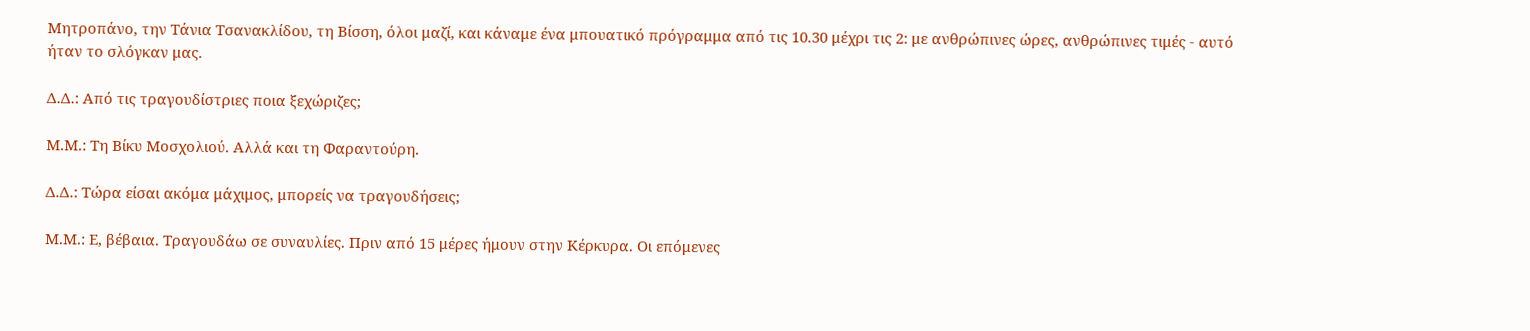Μητροπάνο, την Τάνια Τσανακλίδου, τη Βίσση, όλοι μαζί, και κάναμε ένα μπουατικό πρόγραμμα από τις 10.30 μέχρι τις 2: με ανθρώπινες ώρες, ανθρώπινες τιμές - αυτό ήταν το σλόγκαν μας.

Δ.Δ.: Από τις τραγουδίστριες ποια ξεχώριζες;

Μ.Μ.: Τη Βίκυ Μοσχολιού. Αλλά και τη Φαραντούρη.

Δ.Δ.: Τώρα είσαι ακόμα μάχιμος, μπορείς να τραγουδήσεις;

Μ.Μ.: Ε, βέβαια. Τραγουδάω σε συναυλίες. Πριν από 15 μέρες ήμουν στην Κέρκυρα. Οι επόμενες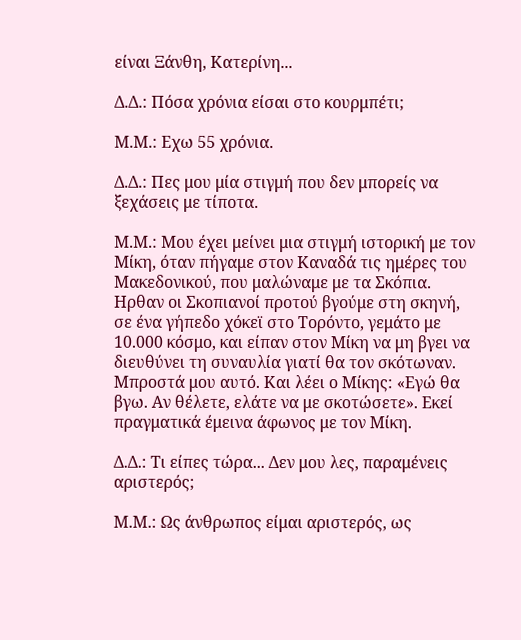είναι Ξάνθη, Κατερίνη...

Δ.Δ.: Πόσα χρόνια είσαι στο κουρμπέτι;

Μ.Μ.: Εχω 55 χρόνια.

Δ.Δ.: Πες μου μία στιγμή που δεν μπορείς να ξεχάσεις με τίποτα.

Μ.Μ.: Μου έχει μείνει μια στιγμή ιστορική με τον Μίκη, όταν πήγαμε στον Καναδά τις ημέρες του Μακεδονικού, που μαλώναμε με τα Σκόπια. Ηρθαν οι Σκοπιανοί προτού βγούμε στη σκηνή, σε ένα γήπεδο χόκεϊ στο Τορόντο, γεμάτο με 10.000 κόσμο, και είπαν στον Μίκη να μη βγει να διευθύνει τη συναυλία γιατί θα τον σκότωναν. Μπροστά μου αυτό. Και λέει ο Μίκης: «Εγώ θα βγω. Αν θέλετε, ελάτε να με σκοτώσετε». Εκεί πραγματικά έμεινα άφωνος με τον Μίκη.

Δ.Δ.: Τι είπες τώρα... Δεν μου λες, παραμένεις αριστερός;

Μ.Μ.: Ως άνθρωπος είμαι αριστερός, ως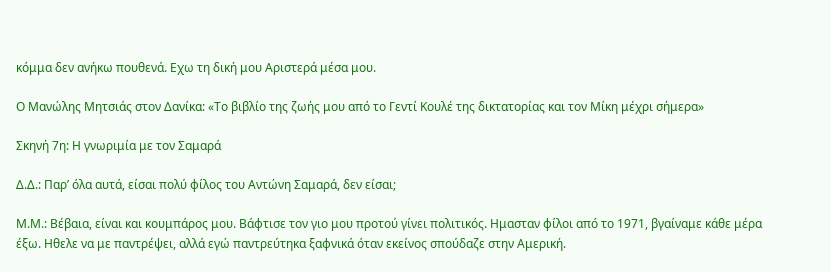κόμμα δεν ανήκω πουθενά. Εχω τη δική μου Αριστερά μέσα μου.

Ο Μανώλης Μητσιάς στον Δανίκα: «Το βιβλίο της ζωής μου από το Γεντί Κουλέ της δικτατορίας και τον Μίκη μέχρι σήμερα»

Σκηνή 7η: Η γνωριμία με τον Σαμαρά

Δ.Δ.: Παρ’ όλα αυτά, είσαι πολύ φίλος του Αντώνη Σαμαρά, δεν είσαι;

Μ.Μ.: Βέβαια, είναι και κουμπάρος μου. Βάφτισε τον γιο μου προτού γίνει πολιτικός. Ημασταν φίλοι από το 1971, βγαίναμε κάθε μέρα έξω. Ηθελε να με παντρέψει, αλλά εγώ παντρεύτηκα ξαφνικά όταν εκείνος σπούδαζε στην Αμερική.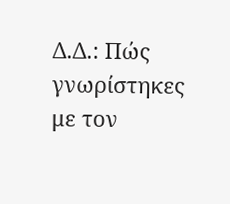Δ.Δ.: Πώς γνωρίστηκες με τον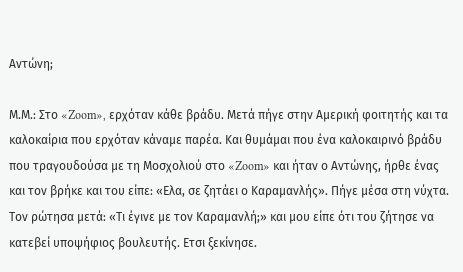Αντώνη;

Μ.Μ.: Στο «Zoom», ερχόταν κάθε βράδυ. Μετά πήγε στην Αμερική φοιτητής και τα καλοκαίρια που ερχόταν κάναμε παρέα. Και θυμάμαι που ένα καλοκαιρινό βράδυ που τραγουδούσα με τη Μοσχολιού στο «Zoom» και ήταν ο Αντώνης, ήρθε ένας και τον βρήκε και του είπε: «Ελα, σε ζητάει ο Καραμανλής». Πήγε μέσα στη νύχτα. Τον ρώτησα μετά: «Τι έγινε με τον Καραμανλή;» και μου είπε ότι του ζήτησε να κατεβεί υποψήφιος βουλευτής. Ετσι ξεκίνησε.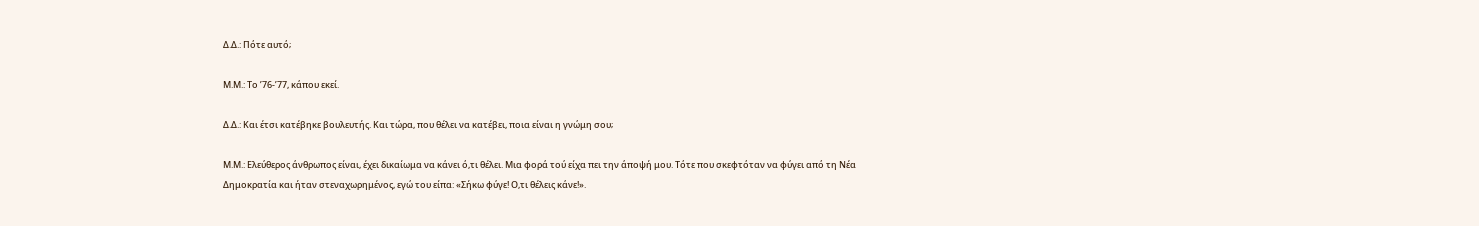Δ.Δ.: Πότε αυτό;

Μ.Μ.: Το ’76-’77, κάπου εκεί.

Δ.Δ.: Και έτσι κατέβηκε βουλευτής. Και τώρα, που θέλει να κατέβει, ποια είναι η γνώμη σου;

Μ.Μ.: Ελεύθερος άνθρωπος είναι, έχει δικαίωμα να κάνει ό,τι θέλει. Μια φορά τού είχα πει την άποψή μου. Τότε που σκεφτόταν να φύγει από τη Νέα Δημοκρατία και ήταν στεναχωρημένος, εγώ του είπα: «Σήκω φύγε! Ο,τι θέλεις κάνε!».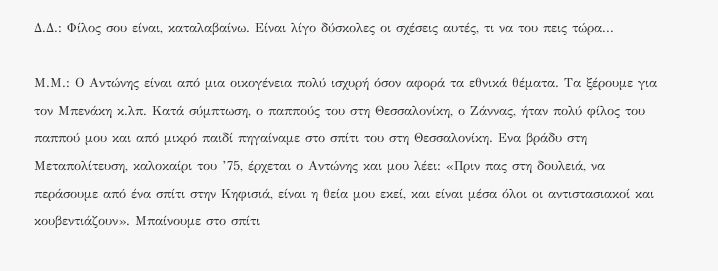Δ.Δ.: Φίλος σου είναι, καταλαβαίνω. Είναι λίγο δύσκολες οι σχέσεις αυτές, τι να του πεις τώρα...

Μ.Μ.: Ο Αντώνης είναι από μια οικογένεια πολύ ισχυρή όσον αφορά τα εθνικά θέματα. Τα ξέρουμε για τον Μπενάκη κ.λπ. Κατά σύμπτωση, ο παππούς του στη Θεσσαλονίκη, ο Ζάννας, ήταν πολύ φίλος του παππού μου και από μικρό παιδί πηγαίναμε στο σπίτι του στη Θεσσαλονίκη. Ενα βράδυ στη Μεταπολίτευση, καλοκαίρι του ’75, έρχεται ο Αντώνης και μου λέει: «Πριν πας στη δουλειά, να περάσουμε από ένα σπίτι στην Κηφισιά, είναι η θεία μου εκεί, και είναι μέσα όλοι οι αντιστασιακοί και κουβεντιάζουν». Μπαίνουμε στο σπίτι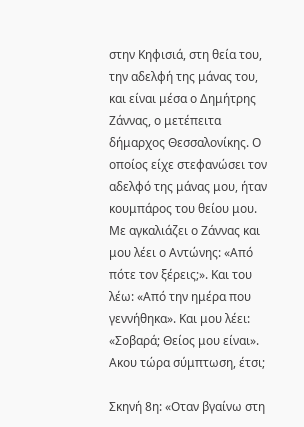στην Κηφισιά, στη θεία του, την αδελφή της μάνας του, και είναι μέσα ο Δημήτρης Ζάννας, ο μετέπειτα δήμαρχος Θεσσαλονίκης. Ο οποίος είχε στεφανώσει τον αδελφό της μάνας μου, ήταν κουμπάρος του θείου μου. Με αγκαλιάζει ο Ζάννας και μου λέει ο Αντώνης: «Από πότε τον ξέρεις;». Και του λέω: «Από την ημέρα που γεννήθηκα». Και μου λέει: «Σοβαρά; Θείος μου είναι». Ακου τώρα σύμπτωση, έτσι;

Σκηνή 8η: «Οταν βγαίνω στη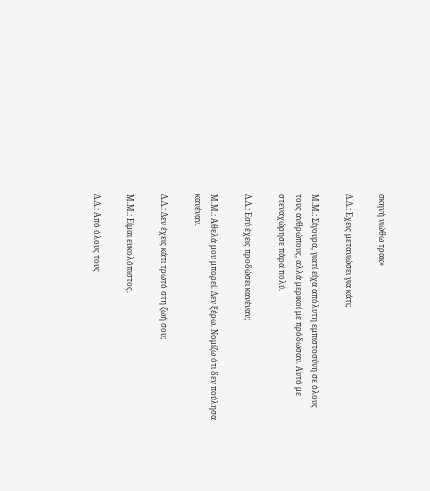σκηνή νιώθω τρακ»

Δ.Δ.: Εχεις μετανιώσει για κάτι;

Μ.Μ.: Σίγουρα, γιατί είχα απόλυτη εμπιστοσύνη σε όλους τους ανθρώπους, αλλά μερικοί με πρόδωσαν. Αυτό με στεναχώρησε πάρα πολύ.

Δ.Δ.: Εσύ έχεις προδώσει κανέναν;

Μ.Μ.: Αθελά μου μπορεί. Δεν ξέρω. Νομίζω ότι δεν πούλησα κανέναν.

Δ.Δ.: Δεν έχεις κάτι τρωτό στη ζωή σου;

Μ.Μ.: Είμαι ευκολόπιστος.

Δ.Δ.: Από όλους τους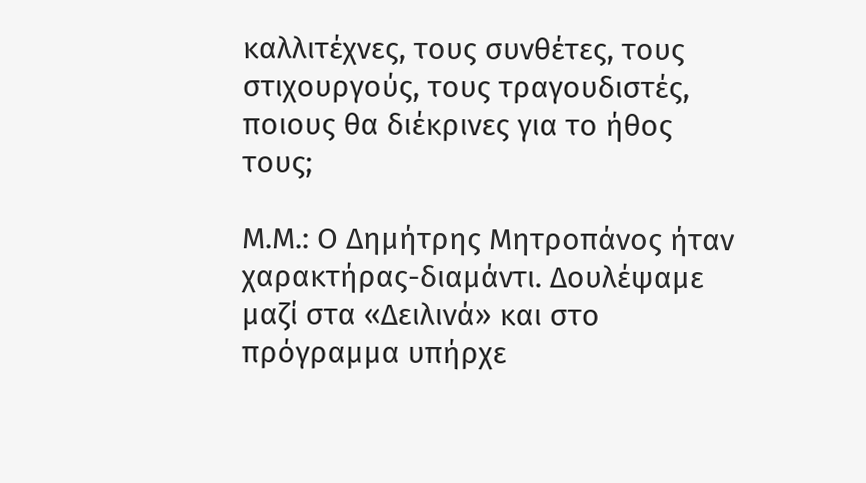καλλιτέχνες, τους συνθέτες, τους στιχουργούς, τους τραγουδιστές, ποιους θα διέκρινες για το ήθος τους;

Μ.Μ.: Ο Δημήτρης Μητροπάνος ήταν χαρακτήρας-διαμάντι. Δουλέψαμε μαζί στα «Δειλινά» και στο πρόγραμμα υπήρχε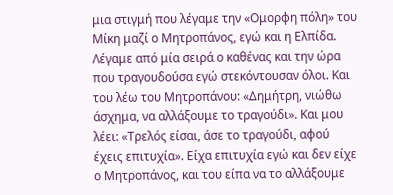μια στιγμή που λέγαμε την «Ομορφη πόλη» του Μίκη μαζί ο Μητροπάνος, εγώ και η Ελπίδα. Λέγαμε από μία σειρά ο καθένας και την ώρα που τραγουδούσα εγώ στεκόντουσαν όλοι. Και του λέω του Μητροπάνου: «Δημήτρη, νιώθω άσχημα, να αλλάξουμε το τραγούδι». Και μου λέει: «Τρελός είσαι, άσε το τραγούδι, αφού έχεις επιτυχία». Είχα επιτυχία εγώ και δεν είχε ο Μητροπάνος, και του είπα να το αλλάξουμε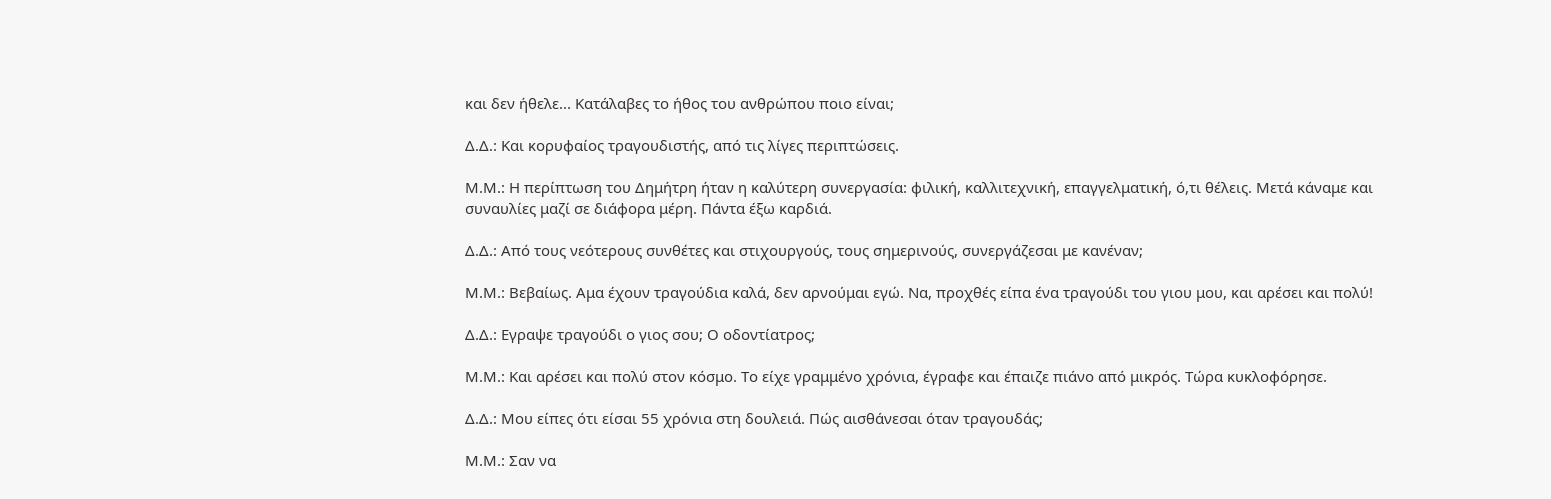και δεν ήθελε... Κατάλαβες το ήθος του ανθρώπου ποιο είναι;

Δ.Δ.: Και κορυφαίος τραγουδιστής, από τις λίγες περιπτώσεις.

Μ.Μ.: Η περίπτωση του Δημήτρη ήταν η καλύτερη συνεργασία: φιλική, καλλιτεχνική, επαγγελματική, ό,τι θέλεις. Μετά κάναμε και συναυλίες μαζί σε διάφορα μέρη. Πάντα έξω καρδιά.

Δ.Δ.: Από τους νεότερους συνθέτες και στιχουργούς, τους σημερινούς, συνεργάζεσαι με κανέναν;

Μ.Μ.: Βεβαίως. Αμα έχουν τραγούδια καλά, δεν αρνούμαι εγώ. Να, προχθές είπα ένα τραγούδι του γιου μου, και αρέσει και πολύ!

Δ.Δ.: Εγραψε τραγούδι ο γιος σου; Ο οδοντίατρος;

Μ.Μ.: Και αρέσει και πολύ στον κόσμο. Το είχε γραμμένο χρόνια, έγραφε και έπαιζε πιάνο από μικρός. Τώρα κυκλοφόρησε.

Δ.Δ.: Μου είπες ότι είσαι 55 χρόνια στη δουλειά. Πώς αισθάνεσαι όταν τραγουδάς;

Μ.Μ.: Σαν να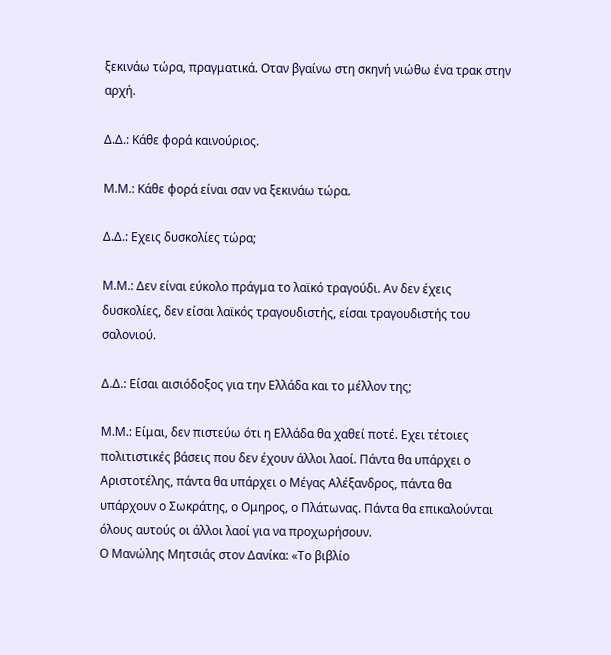ξεκινάω τώρα, πραγματικά. Οταν βγαίνω στη σκηνή νιώθω ένα τρακ στην αρχή.

Δ.Δ.: Κάθε φορά καινούριος.

Μ.Μ.: Κάθε φορά είναι σαν να ξεκινάω τώρα.

Δ.Δ.: Εχεις δυσκολίες τώρα;

Μ.Μ.: Δεν είναι εύκολο πράγμα το λαϊκό τραγούδι. Αν δεν έχεις δυσκολίες, δεν είσαι λαϊκός τραγουδιστής, είσαι τραγουδιστής του σαλονιού.

Δ.Δ.: Είσαι αισιόδοξος για την Ελλάδα και το μέλλον της;

Μ.Μ.: Είμαι, δεν πιστεύω ότι η Ελλάδα θα χαθεί ποτέ. Εχει τέτοιες πολιτιστικές βάσεις που δεν έχουν άλλοι λαοί. Πάντα θα υπάρχει ο Αριστοτέλης, πάντα θα υπάρχει ο Μέγας Αλέξανδρος, πάντα θα υπάρχουν ο Σωκράτης, ο Ομηρος, ο Πλάτωνας. Πάντα θα επικαλούνται όλους αυτούς οι άλλοι λαοί για να προχωρήσουν.
Ο Μανώλης Μητσιάς στον Δανίκα: «Το βιβλίο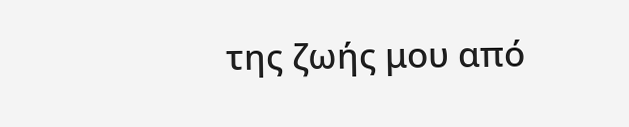της ζωής μου από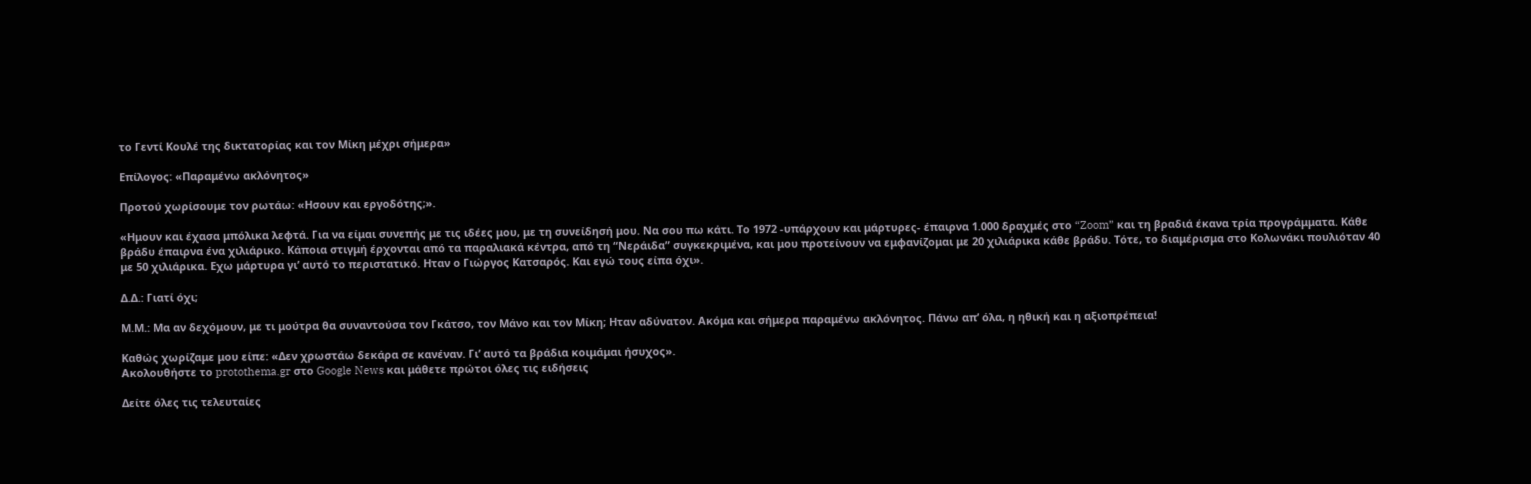το Γεντί Κουλέ της δικτατορίας και τον Μίκη μέχρι σήμερα»

Επίλογος: «Παραμένω ακλόνητος»

Προτού χωρίσουμε τον ρωτάω: «Ησουν και εργοδότης;».

«Ημουν και έχασα μπόλικα λεφτά. Για να είμαι συνεπής με τις ιδέες μου, με τη συνείδησή μου. Να σου πω κάτι. Το 1972 -υπάρχουν και μάρτυρες- έπαιρνα 1.000 δραχμές στο “Zoom” και τη βραδιά έκανα τρία προγράμματα. Κάθε βράδυ έπαιρνα ένα χιλιάρικο. Κάποια στιγμή έρχονται από τα παραλιακά κέντρα, από τη “Νεράιδα” συγκεκριμένα, και μου προτείνουν να εμφανίζομαι με 20 χιλιάρικα κάθε βράδυ. Τότε, το διαμέρισμα στο Κολωνάκι πουλιόταν 40 με 50 χιλιάρικα. Εχω μάρτυρα γι’ αυτό το περιστατικό. Ηταν ο Γιώργος Κατσαρός. Και εγώ τους είπα όχι».

Δ.Δ.: Γιατί όχι;

Μ.Μ.: Μα αν δεχόμουν, με τι μούτρα θα συναντούσα τον Γκάτσο, τον Μάνο και τον Μίκη; Ηταν αδύνατον. Ακόμα και σήμερα παραμένω ακλόνητος. Πάνω απ’ όλα, η ηθική και η αξιοπρέπεια!

Καθώς χωρίζαμε μου είπε: «Δεν χρωστάω δεκάρα σε κανέναν. Γι’ αυτό τα βράδια κοιμάμαι ήσυχος».
Ακολουθήστε το protothema.gr στο Google News και μάθετε πρώτοι όλες τις ειδήσεις

Δείτε όλες τις τελευταίες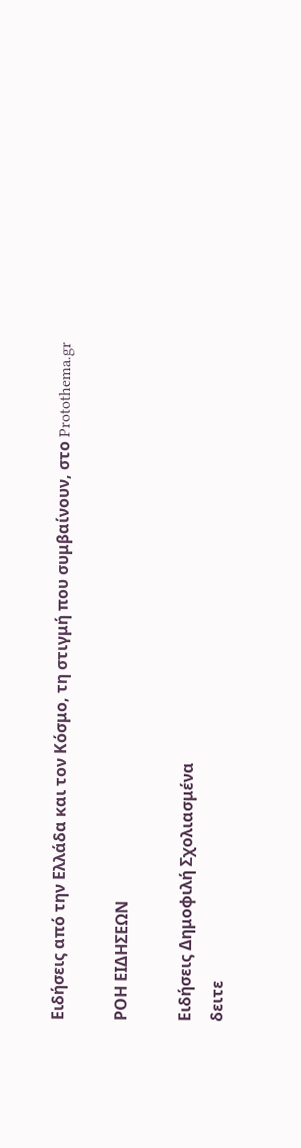Ειδήσεις από την Ελλάδα και τον Κόσμο, τη στιγμή που συμβαίνουν, στο Protothema.gr

ΡΟΗ ΕΙΔΗΣΕΩΝ

Ειδήσεις Δημοφιλή Σχολιασμένα
δειτε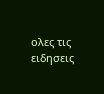ολες τις ειδησεις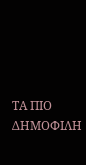ΤΑ ΠΙΟ ΔΗΜΟΦΙΛΗ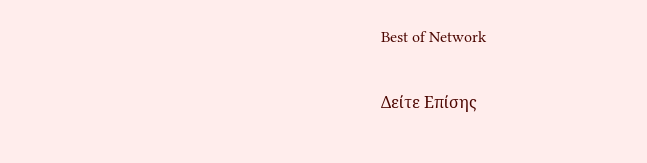Best of Network

Δείτε Επίσης